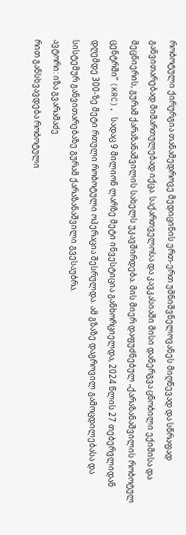რობოტული ქირურგია თანამედროვე მედიცინის ერთ-ერთ უმნიშვნელოვანეს მიღწევად და სწრაფად განვითარებად მიმართულებად იქცა. საქართველოსა და კავკასიაში მისი დანერგვა ცნობილი ექიმისა და მეცნიერის, გურამ ქარაზანაშვილის სახელს უკავშირდება. მის მიერ დაფუძნებულ „ქარაზანაშვილის რობოტულ ცენტრში“ (KRC), სადაც 9 მილიონ ლარზე მეტი ინვესტიცია განხორციელდა, 2024 წლის 27 თებერვლიდან დღემდე 300-ზე მეტი რთული რობოტული ოპერაცია შესრულდა. ამ გზაზე დაგროვილ გამოცდილებასა და სისტემურ განვითარებაზე გურამ ქარაზანაშვილი გვესაუბრა.
ავტორი: იზა გვარამაძე
რით განსხვავდება რობოტული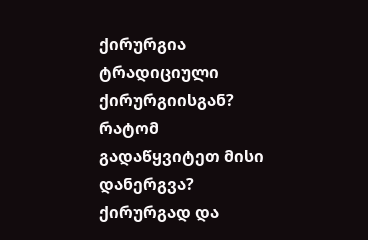ქირურგია ტრადიციული ქირურგიისგან? რატომ გადაწყვიტეთ მისი დანერგვა?
ქირურგად და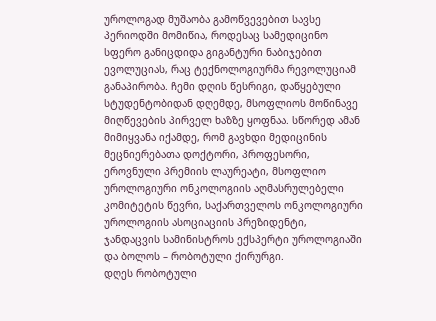უროლოგად მუშაობა გამოწვევებით სავსე პერიოდში მომიწია, როდესაც სამედიცინო სფერო განიცდიდა გიგანტური ნაბიჯებით ევოლუციას, რაც ტექნოლოგიურმა რევოლუციამ განაპირობა. ჩემი დღის წესრიგი, დაწყებული სტუდენტობიდან დღემდე, მსოფლიოს მოწინავე მიღწევების პირველ ხაზზე ყოფნაა. სწორედ ამან მიმიყვანა იქამდე, რომ გავხდი მედიცინის მეცნიერებათა დოქტორი, პროფესორი, ეროვნული პრემიის ლაურეატი, მსოფლიო უროლოგიური ონკოლოგიის აღმასრულებელი კომიტეტის წევრი, საქართველოს ონკოლოგიური უროლოგიის ასოციაციის პრეზიდენტი, ჯანდაცვის სამინისტროს ექსპერტი უროლოგიაში და ბოლოს – რობოტული ქირურგი.
დღეს რობოტული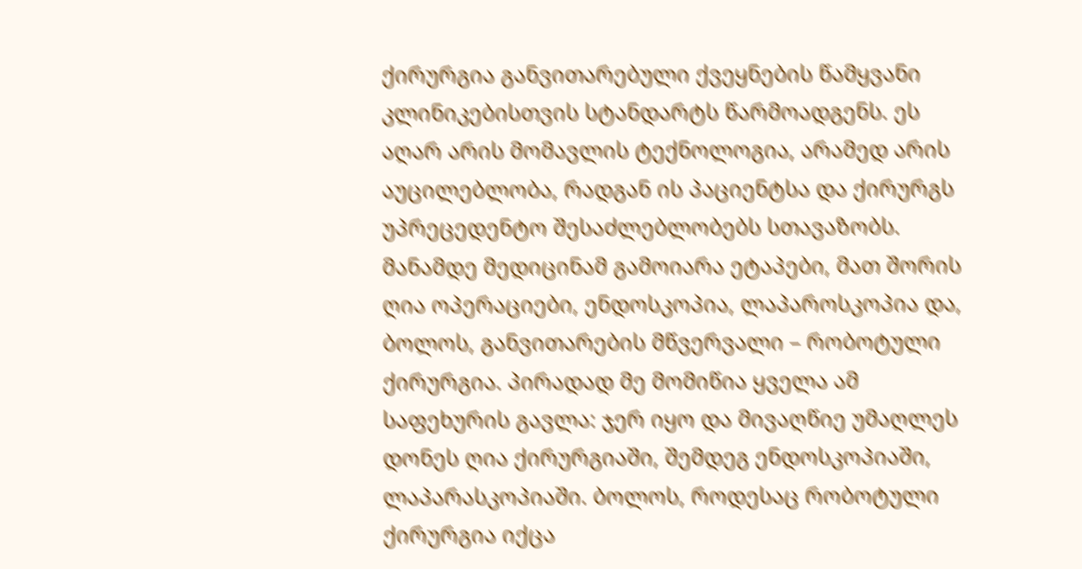ქირურგია განვითარებული ქვეყნების წამყვანი კლინიკებისთვის სტანდარტს წარმოადგენს. ეს აღარ არის მომავლის ტექნოლოგია, არამედ არის აუცილებლობა, რადგან ის პაციენტსა და ქირურგს უპრეცედენტო შესაძლებლობებს სთავაზობს.
მანამდე მედიცინამ გამოიარა ეტაპები, მათ შორის ღია ოპერაციები, ენდოსკოპია, ლაპაროსკოპია და, ბოლოს, განვითარების მწვერვალი – რობოტული ქირურგია. პირადად მე მომიწია ყველა ამ საფეხურის გავლა: ჯერ იყო და მივაღწიე უმაღლეს დონეს ღია ქირურგიაში, შემდეგ ენდოსკოპიაში, ლაპარასკოპიაში. ბოლოს, როდესაც რობოტული ქირურგია იქცა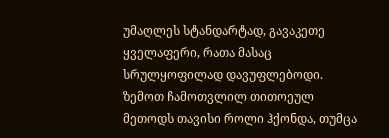უმაღლეს სტანდარტად, გავაკეთე ყველაფერი, რათა მასაც სრულყოფილად დავუფლებოდი.
ზემოთ ჩამოთვლილ თითოეულ მეთოდს თავისი როლი ჰქონდა, თუმცა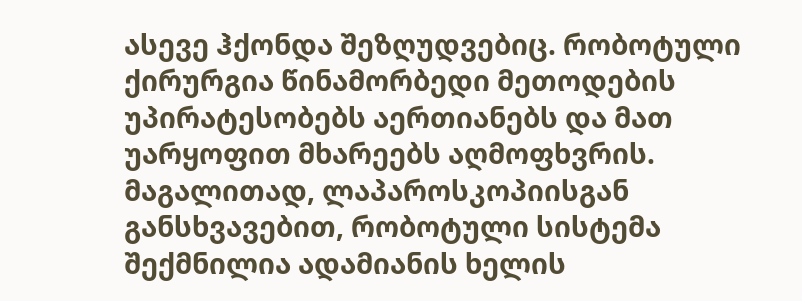ასევე ჰქონდა შეზღუდვებიც. რობოტული ქირურგია წინამორბედი მეთოდების უპირატესობებს აერთიანებს და მათ უარყოფით მხარეებს აღმოფხვრის. მაგალითად, ლაპაროსკოპიისგან განსხვავებით, რობოტული სისტემა შექმნილია ადამიანის ხელის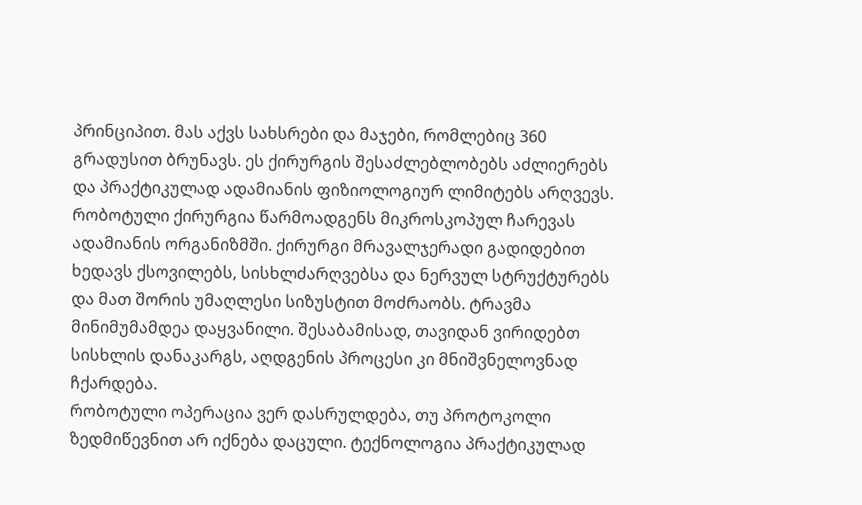პრინციპით. მას აქვს სახსრები და მაჯები, რომლებიც 360 გრადუსით ბრუნავს. ეს ქირურგის შესაძლებლობებს აძლიერებს და პრაქტიკულად ადამიანის ფიზიოლოგიურ ლიმიტებს არღვევს.
რობოტული ქირურგია წარმოადგენს მიკროსკოპულ ჩარევას ადამიანის ორგანიზმში. ქირურგი მრავალჯერადი გადიდებით ხედავს ქსოვილებს, სისხლძარღვებსა და ნერვულ სტრუქტურებს და მათ შორის უმაღლესი სიზუსტით მოძრაობს. ტრავმა მინიმუმამდეა დაყვანილი. შესაბამისად, თავიდან ვირიდებთ სისხლის დანაკარგს, აღდგენის პროცესი კი მნიშვნელოვნად ჩქარდება.
რობოტული ოპერაცია ვერ დასრულდება, თუ პროტოკოლი ზედმიწევნით არ იქნება დაცული. ტექნოლოგია პრაქტიკულად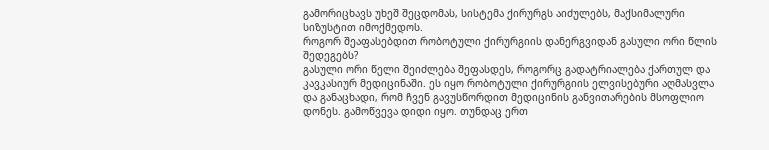გამორიცხავს უხეშ შეცდომას, სისტემა ქირურგს აიძულებს, მაქსიმალური სიზუსტით იმოქმედოს.
როგორ შეაფასებდით რობოტული ქირურგიის დანერგვიდან გასული ორი წლის შედეგებს?
გასული ორი წელი შეიძლება შეფასდეს, როგორც გადატრიალება ქართულ და კავკასიურ მედიცინაში. ეს იყო რობოტული ქირურგიის ელვისებური აღმასვლა და განაცხადი, რომ ჩვენ გავუსწორდით მედიცინის განვითარების მსოფლიო დონეს. გამოწვევა დიდი იყო. თუნდაც ერთ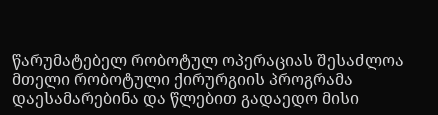წარუმატებელ რობოტულ ოპერაციას შესაძლოა მთელი რობოტული ქირურგიის პროგრამა დაესამარებინა და წლებით გადაედო მისი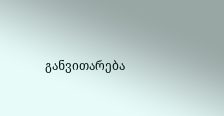განვითარება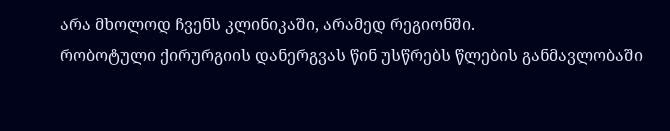არა მხოლოდ ჩვენს კლინიკაში, არამედ რეგიონში.
რობოტული ქირურგიის დანერგვას წინ უსწრებს წლების განმავლობაში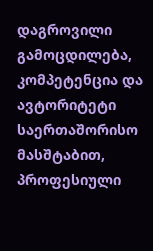დაგროვილი გამოცდილება, კომპეტენცია და ავტორიტეტი საერთაშორისო მასშტაბით, პროფესიული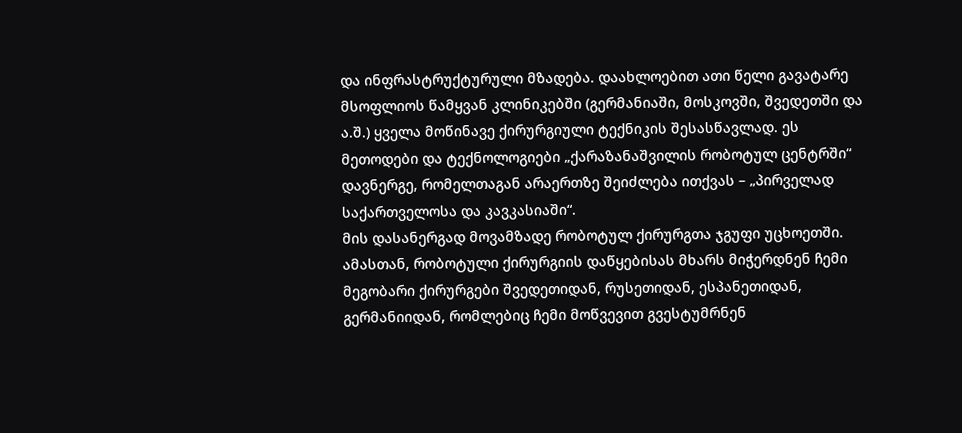და ინფრასტრუქტურული მზადება. დაახლოებით ათი წელი გავატარე მსოფლიოს წამყვან კლინიკებში (გერმანიაში, მოსკოვში, შვედეთში და ა.შ.) ყველა მოწინავე ქირურგიული ტექნიკის შესასწავლად. ეს მეთოდები და ტექნოლოგიები „ქარაზანაშვილის რობოტულ ცენტრში“ დავნერგე, რომელთაგან არაერთზე შეიძლება ითქვას – „პირველად საქართველოსა და კავკასიაში“.
მის დასანერგად მოვამზადე რობოტულ ქირურგთა ჯგუფი უცხოეთში. ამასთან, რობოტული ქირურგიის დაწყებისას მხარს მიჭერდნენ ჩემი მეგობარი ქირურგები შვედეთიდან, რუსეთიდან, ესპანეთიდან, გერმანიიდან, რომლებიც ჩემი მოწვევით გვესტუმრნენ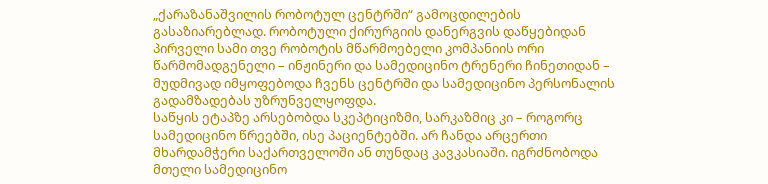„ქარაზანაშვილის რობოტულ ცენტრში“ გამოცდილების გასაზიარებლად. რობოტული ქირურგიის დანერგვის დაწყებიდან პირველი სამი თვე რობოტის მწარმოებელი კომპანიის ორი წარმომადგენელი – ინჟინერი და სამედიცინო ტრენერი ჩინეთიდან – მუდმივად იმყოფებოდა ჩვენს ცენტრში და სამედიცინო პერსონალის გადამზადებას უზრუნველყოფდა.
საწყის ეტაპზე არსებობდა სკეპტიციზმი, სარკაზმიც კი – როგორც სამედიცინო წრეებში, ისე პაციენტებში. არ ჩანდა არცერთი მხარდამჭერი საქართველოში ან თუნდაც კავკასიაში. იგრძნობოდა მთელი სამედიცინო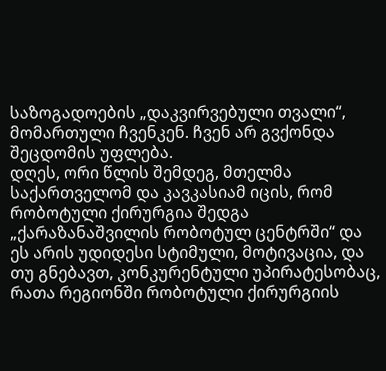საზოგადოების „დაკვირვებული თვალი“, მომართული ჩვენკენ. ჩვენ არ გვქონდა შეცდომის უფლება.
დღეს, ორი წლის შემდეგ, მთელმა საქართველომ და კავკასიამ იცის, რომ რობოტული ქირურგია შედგა „ქარაზანაშვილის რობოტულ ცენტრში“ და ეს არის უდიდესი სტიმული, მოტივაცია, და თუ გნებავთ, კონკურენტული უპირატესობაც, რათა რეგიონში რობოტული ქირურგიის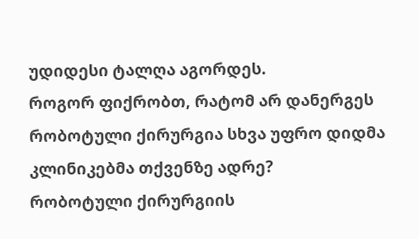უდიდესი ტალღა აგორდეს.
როგორ ფიქრობთ, რატომ არ დანერგეს რობოტული ქირურგია სხვა უფრო დიდმა კლინიკებმა თქვენზე ადრე?
რობოტული ქირურგიის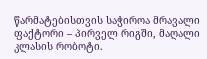წარმატებისთვის საჭიროა მრავალი ფაქტორი – პირველ რიგში, მაღალი კლასის რობოტი.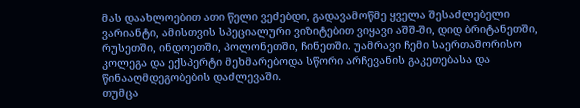მას დაახლოებით ათი წელი ვეძებდი, გადავამოწმე ყველა შესაძლებელი ვარიანტი, ამისთვის სპეციალური ვიზიტებით ვიყავი აშშ-ში, დიდ ბრიტანეთში, რუსეთში, ინდოეთში, პოლონეთში, ჩინეთში. უამრავი ჩემი საერთაშორისო კოლეგა და ექსპერტი მეხმარებოდა სწორი არჩევანის გაკეთებასა და წინააღმდეგობების დაძლევაში.
თუმცა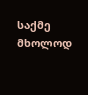საქმე მხოლოდ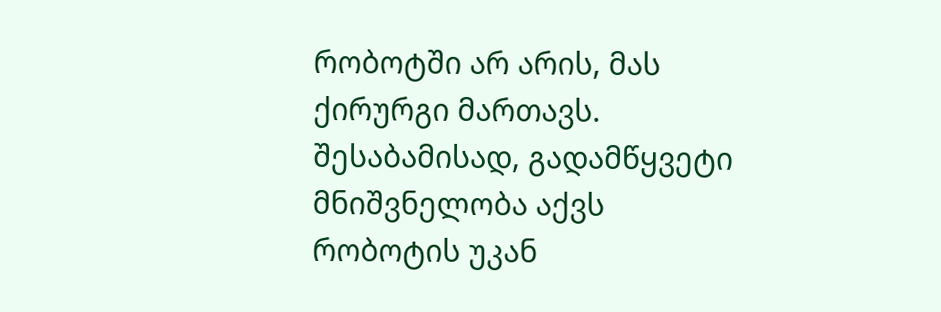რობოტში არ არის, მას ქირურგი მართავს. შესაბამისად, გადამწყვეტი მნიშვნელობა აქვს რობოტის უკან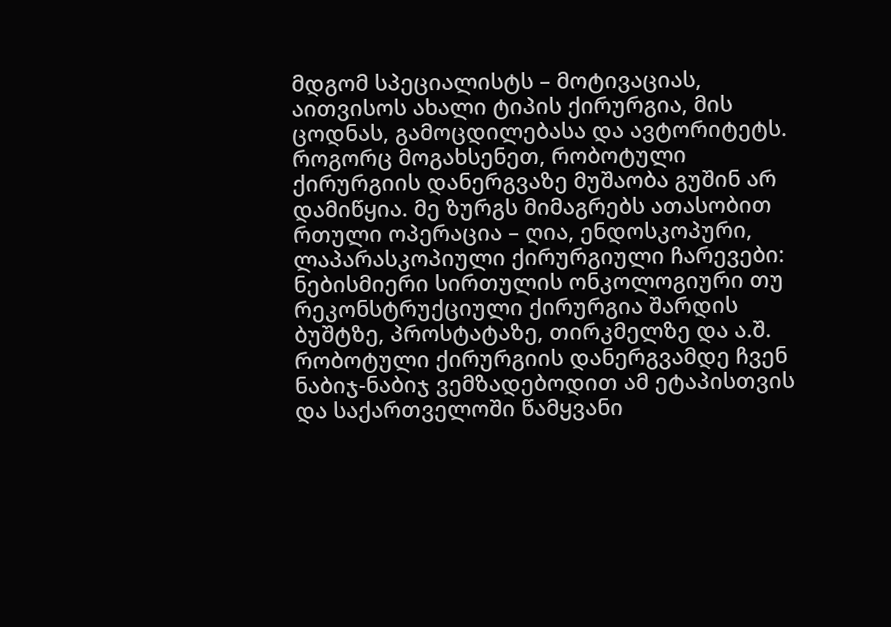მდგომ სპეციალისტს – მოტივაციას, აითვისოს ახალი ტიპის ქირურგია, მის ცოდნას, გამოცდილებასა და ავტორიტეტს. როგორც მოგახსენეთ, რობოტული ქირურგიის დანერგვაზე მუშაობა გუშინ არ დამიწყია. მე ზურგს მიმაგრებს ათასობით რთული ოპერაცია – ღია, ენდოსკოპური, ლაპარასკოპიული ქირურგიული ჩარევები: ნებისმიერი სირთულის ონკოლოგიური თუ რეკონსტრუქციული ქირურგია შარდის ბუშტზე, პროსტატაზე, თირკმელზე და ა.შ.
რობოტული ქირურგიის დანერგვამდე ჩვენ ნაბიჯ-ნაბიჯ ვემზადებოდით ამ ეტაპისთვის და საქართველოში წამყვანი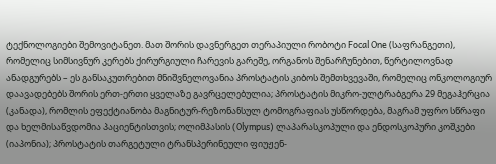ტექნოლოგიები შემოვიტანეთ. მათ შორის დავნერგეთ თერაპიული რობოტი Focal One (საფრანგეთი), რომელიც სიმსივნურ კერებს ქირურგიული ჩარევის გარეშე, ორგანოს შენარჩუნებით, წერტილოვნად ანადგურებს – ეს განსაკუთრებით მნიშვნელოვანია პროსტატის კიბოს შემთხვევაში, რომელიც ონკოლოგიურ დაავადებებს შორის ერთ-ერთი ყველაზე გავრცელებულია; პროსტატის მიკრო-ულტრაბგერა 29 მეგაჰერცია (კანადა), რომლის ეფექტიანობა მაგნიტურ-რეზონანსულ ტომოგრაფიას უსწორდება, მაგრამ უფრო სწრაფი და ხელმისაწვდომია პაციენტისთვის; ოლიმპასის (Olympus) ლაპარასკოპული და ენდოსკოპური კოშკები (იაპონია); პროსტატის თარგეტული ტრანსპერინეული ფიუჟენ-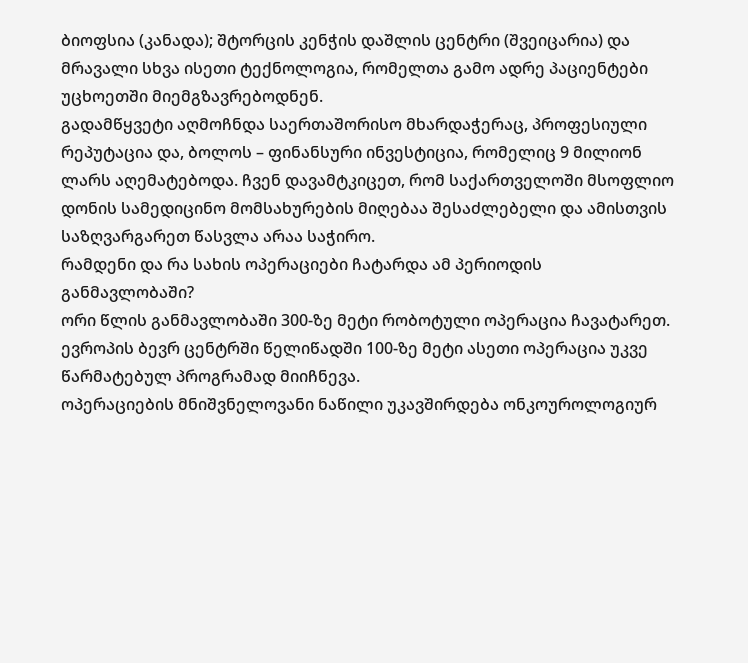ბიოფსია (კანადა); შტორცის კენჭის დაშლის ცენტრი (შვეიცარია) და მრავალი სხვა ისეთი ტექნოლოგია, რომელთა გამო ადრე პაციენტები უცხოეთში მიემგზავრებოდნენ.
გადამწყვეტი აღმოჩნდა საერთაშორისო მხარდაჭერაც, პროფესიული რეპუტაცია და, ბოლოს – ფინანსური ინვესტიცია, რომელიც 9 მილიონ ლარს აღემატებოდა. ჩვენ დავამტკიცეთ, რომ საქართველოში მსოფლიო დონის სამედიცინო მომსახურების მიღებაა შესაძლებელი და ამისთვის საზღვარგარეთ წასვლა არაა საჭირო.
რამდენი და რა სახის ოპერაციები ჩატარდა ამ პერიოდის განმავლობაში?
ორი წლის განმავლობაში 300-ზე მეტი რობოტული ოპერაცია ჩავატარეთ. ევროპის ბევრ ცენტრში წელიწადში 100-ზე მეტი ასეთი ოპერაცია უკვე წარმატებულ პროგრამად მიიჩნევა.
ოპერაციების მნიშვნელოვანი ნაწილი უკავშირდება ონკოუროლოგიურ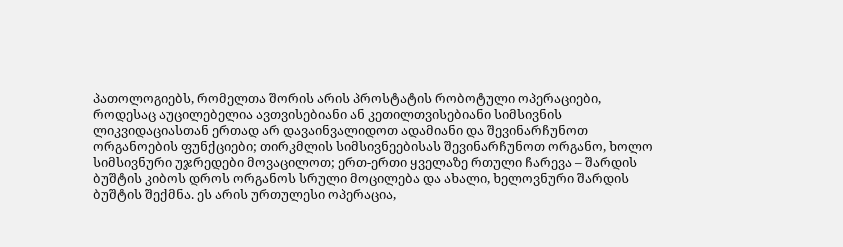პათოლოგიებს, რომელთა შორის არის პროსტატის რობოტული ოპერაციები, როდესაც აუცილებელია ავთვისებიანი ან კეთილთვისებიანი სიმსივნის ლიკვიდაციასთან ერთად არ დავაინვალიდოთ ადამიანი და შევინარჩუნოთ ორგანოების ფუნქციები; თირკმლის სიმსივნეებისას შევინარჩუნოთ ორგანო, ხოლო სიმსივნური უჯრედები მოვაცილოთ; ერთ-ერთი ყველაზე რთული ჩარევა – შარდის ბუშტის კიბოს დროს ორგანოს სრული მოცილება და ახალი, ხელოვნური შარდის ბუშტის შექმნა. ეს არის ურთულესი ოპერაცია,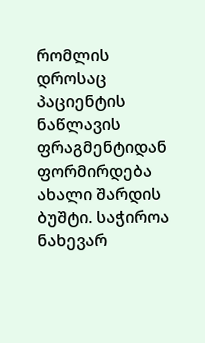რომლის დროსაც პაციენტის ნაწლავის ფრაგმენტიდან ფორმირდება ახალი შარდის ბუშტი. საჭიროა ნახევარ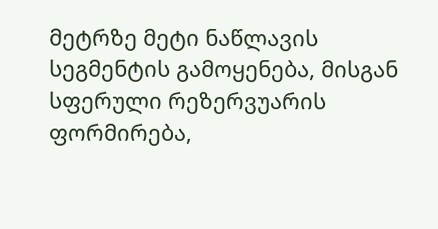მეტრზე მეტი ნაწლავის სეგმენტის გამოყენება, მისგან სფერული რეზერვუარის ფორმირება,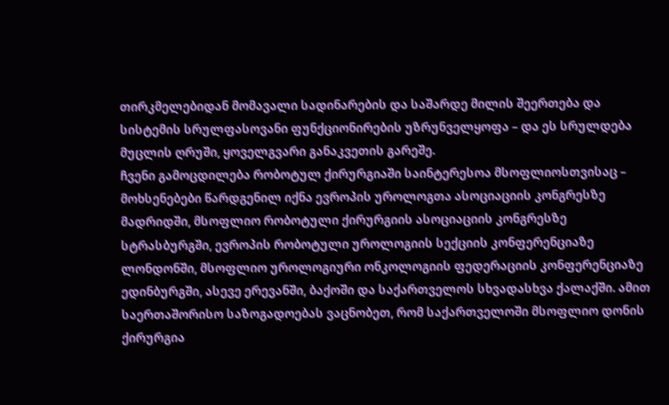თირკმელებიდან მომავალი სადინარების და საშარდე მილის შეერთება და სისტემის სრულფასოვანი ფუნქციონირების უზრუნველყოფა – და ეს სრულდება მუცლის ღრუში, ყოველგვარი განაკვეთის გარეშე.
ჩვენი გამოცდილება რობოტულ ქირურგიაში საინტერესოა მსოფლიოსთვისაც – მოხსენებები წარდგენილ იქნა ევროპის უროლოგთა ასოციაციის კონგრესზე მადრიდში, მსოფლიო რობოტული ქირურგიის ასოციაციის კონგრესზე სტრასბურგში, ევროპის რობოტული უროლოგიის სექციის კონფერენციაზე ლონდონში, მსოფლიო უროლოგიური ონკოლოგიის ფედერაციის კონფერენციაზე ედინბურგში, ასევე ერევანში, ბაქოში და საქართველოს სხვადასხვა ქალაქში. ამით საერთაშორისო საზოგადოებას ვაცნობეთ, რომ საქართველოში მსოფლიო დონის ქირურგია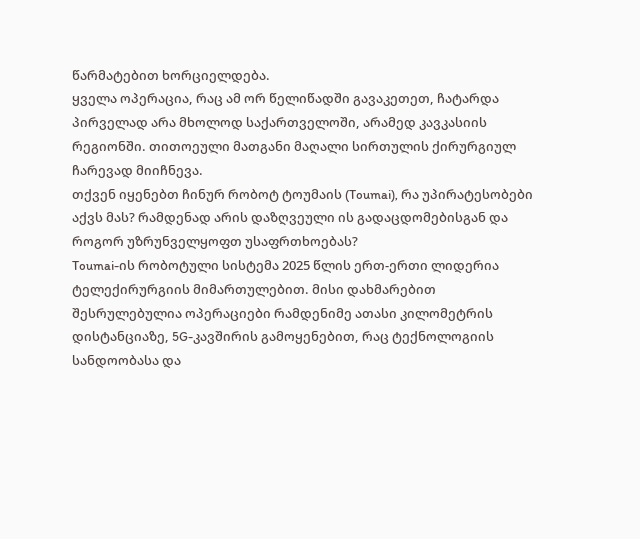წარმატებით ხორციელდება.
ყველა ოპერაცია, რაც ამ ორ წელიწადში გავაკეთეთ, ჩატარდა პირველად არა მხოლოდ საქართველოში, არამედ კავკასიის რეგიონში. თითოეული მათგანი მაღალი სირთულის ქირურგიულ ჩარევად მიიჩნევა.
თქვენ იყენებთ ჩინურ რობოტ ტოუმაის (Toumai), რა უპირატესობები აქვს მას? რამდენად არის დაზღვეული ის გადაცდომებისგან და როგორ უზრუნველყოფთ უსაფრთხოებას?
Toumai-ის რობოტული სისტემა 2025 წლის ერთ-ერთი ლიდერია ტელექირურგიის მიმართულებით. მისი დახმარებით შესრულებულია ოპერაციები რამდენიმე ათასი კილომეტრის დისტანციაზე, 5G-კავშირის გამოყენებით, რაც ტექნოლოგიის სანდოობასა და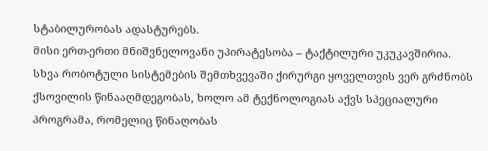სტაბილურობას ადასტურებს.
მისი ერთ-ერთი მნიშვნელოვანი უპირატესობა – ტაქტილური უკუკავშირია. სხვა რობოტული სისტემების შემთხვევაში ქირურგი ყოველთვის ვერ გრძნობს ქსოვილის წინააღმდეგობას, ხოლო ამ ტექნოლოგიას აქვს სპეციალური პროგრამა, რომელიც წინაღობას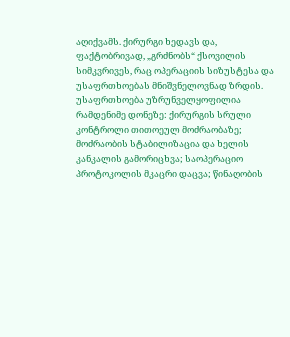აღიქვამს. ქირურგი ხედავს და, ფაქტობრივად, „გრძნობს“ ქსოვილის სიმკვრივეს, რაც ოპერაციის სიზუსტესა და უსაფრთხოებას მნიშვნელოვნად ზრდის.
უსაფრთხოება უზრუნველყოფილია რამდენიმე დონეზე: ქირურგის სრული კონტროლი თითოეულ მოძრაობაზე; მოძრაობის სტაბილიზაცია და ხელის კანკალის გამორიცხვა; საოპერაციო პროტოკოლის მკაცრი დაცვა; წინაღობის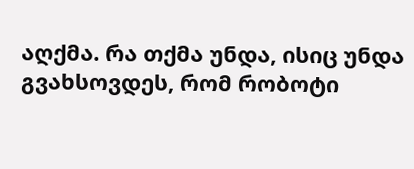აღქმა. რა თქმა უნდა, ისიც უნდა გვახსოვდეს, რომ რობოტი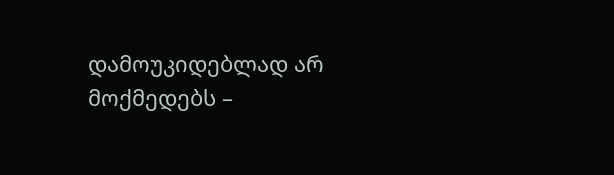დამოუკიდებლად არ მოქმედებს –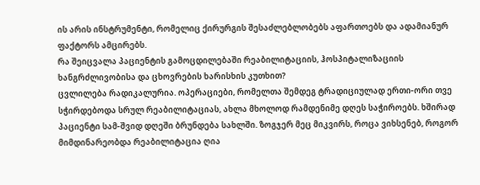ის არის ინსტრუმენტი, რომელიც ქირურგის შესაძლებლობებს აფართოებს და ადამიანურ ფაქტორს ამცირებს.
რა შეიცვალა პაციენტის გამოცდილებაში რეაბილიტაციის, ჰოსპიტალიზაციის ხანგრძლივობისა და ცხოვრების ხარისხის კუთხით?
ცვლილება რადიკალურია. ოპერაციები, რომელთა შემდეგ ტრადიციულად ერთი-ორი თვე სჭირდებოდა სრულ რეაბილიტაციას, ახლა მხოლოდ რამდენიმე დღეს საჭიროებს. ხშირად პაციენტი სამ-შვიდ დღეში ბრუნდება სახლში. ზოგჯერ მეც მიკვირს, როცა ვიხსენებ, როგორ მიმდინარეობდა რეაბილიტაცია ღია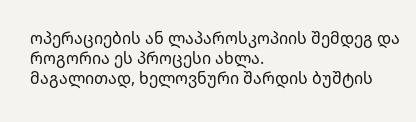ოპერაციების ან ლაპაროსკოპიის შემდეგ და როგორია ეს პროცესი ახლა.
მაგალითად, ხელოვნური შარდის ბუშტის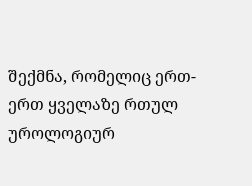შექმნა, რომელიც ერთ-ერთ ყველაზე რთულ უროლოგიურ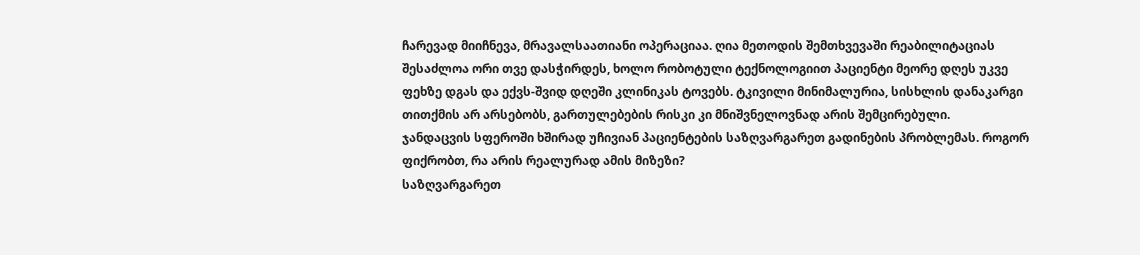ჩარევად მიიჩნევა, მრავალსაათიანი ოპერაციაა. ღია მეთოდის შემთხვევაში რეაბილიტაციას შესაძლოა ორი თვე დასჭირდეს, ხოლო რობოტული ტექნოლოგიით პაციენტი მეორე დღეს უკვე ფეხზე დგას და ექვს-შვიდ დღეში კლინიკას ტოვებს. ტკივილი მინიმალურია, სისხლის დანაკარგი თითქმის არ არსებობს, გართულებების რისკი კი მნიშვნელოვნად არის შემცირებული.
ჯანდაცვის სფეროში ხშირად უჩივიან პაციენტების საზღვარგარეთ გადინების პრობლემას. როგორ ფიქრობთ, რა არის რეალურად ამის მიზეზი?
საზღვარგარეთ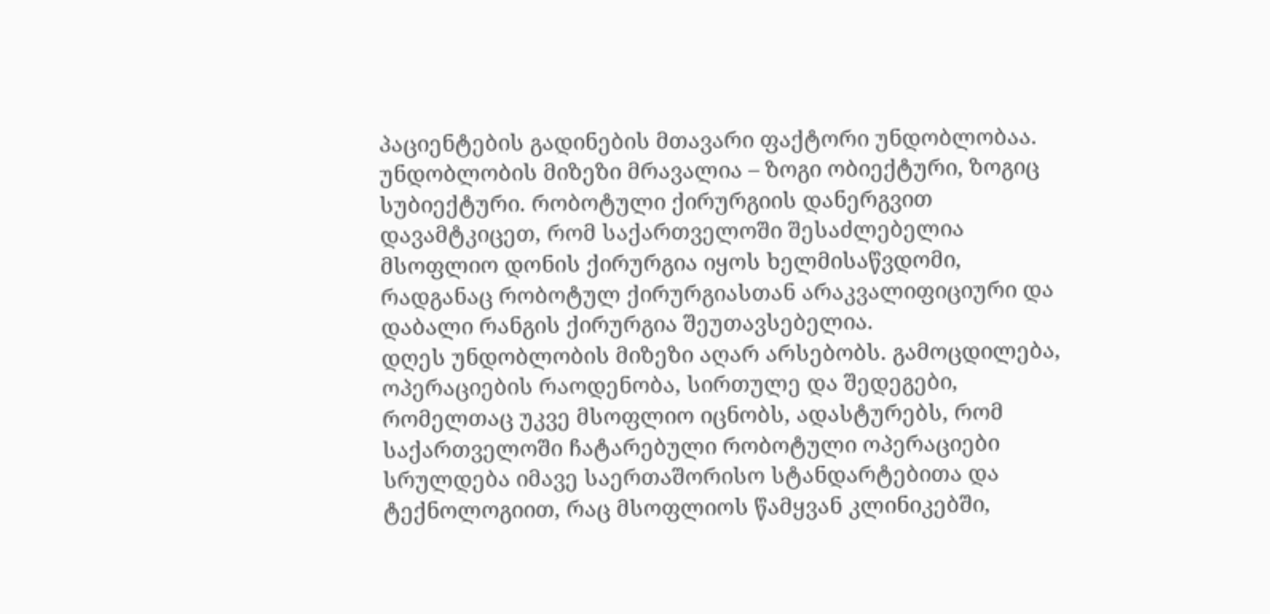პაციენტების გადინების მთავარი ფაქტორი უნდობლობაა. უნდობლობის მიზეზი მრავალია – ზოგი ობიექტური, ზოგიც სუბიექტური. რობოტული ქირურგიის დანერგვით დავამტკიცეთ, რომ საქართველოში შესაძლებელია მსოფლიო დონის ქირურგია იყოს ხელმისაწვდომი, რადგანაც რობოტულ ქირურგიასთან არაკვალიფიციური და დაბალი რანგის ქირურგია შეუთავსებელია.
დღეს უნდობლობის მიზეზი აღარ არსებობს. გამოცდილება, ოპერაციების რაოდენობა, სირთულე და შედეგები, რომელთაც უკვე მსოფლიო იცნობს, ადასტურებს, რომ საქართველოში ჩატარებული რობოტული ოპერაციები სრულდება იმავე საერთაშორისო სტანდარტებითა და ტექნოლოგიით, რაც მსოფლიოს წამყვან კლინიკებში,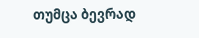თუმცა ბევრად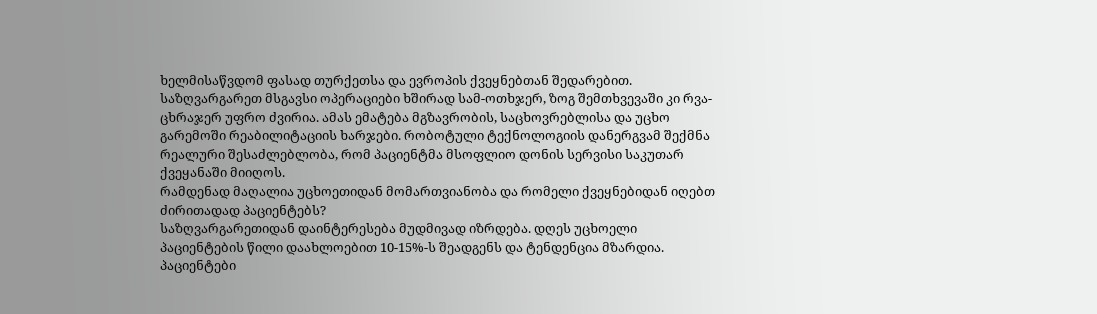ხელმისაწვდომ ფასად თურქეთსა და ევროპის ქვეყნებთან შედარებით.
საზღვარგარეთ მსგავსი ოპერაციები ხშირად სამ-ოთხჯერ, ზოგ შემთხვევაში კი რვა-ცხრაჯერ უფრო ძვირია. ამას ემატება მგზავრობის, საცხოვრებლისა და უცხო გარემოში რეაბილიტაციის ხარჯები. რობოტული ტექნოლოგიის დანერგვამ შექმნა რეალური შესაძლებლობა, რომ პაციენტმა მსოფლიო დონის სერვისი საკუთარ ქვეყანაში მიიღოს.
რამდენად მაღალია უცხოეთიდან მომართვიანობა და რომელი ქვეყნებიდან იღებთ ძირითადად პაციენტებს?
საზღვარგარეთიდან დაინტერესება მუდმივად იზრდება. დღეს უცხოელი პაციენტების წილი დაახლოებით 10-15%-ს შეადგენს და ტენდენცია მზარდია. პაციენტები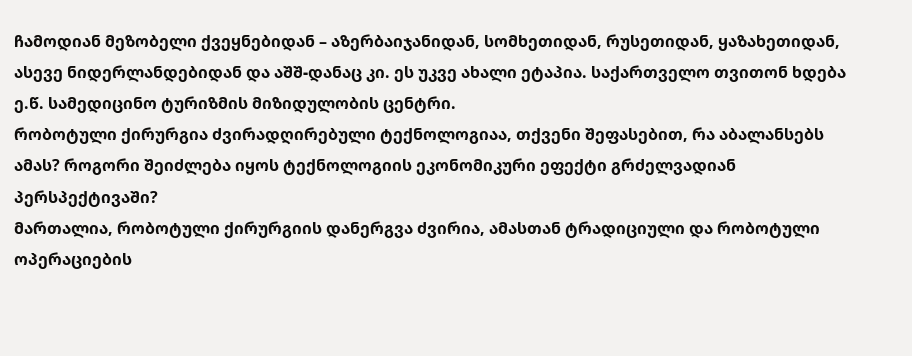ჩამოდიან მეზობელი ქვეყნებიდან – აზერბაიჯანიდან, სომხეთიდან, რუსეთიდან, ყაზახეთიდან, ასევე ნიდერლანდებიდან და აშშ-დანაც კი. ეს უკვე ახალი ეტაპია. საქართველო თვითონ ხდება ე.წ. სამედიცინო ტურიზმის მიზიდულობის ცენტრი.
რობოტული ქირურგია ძვირადღირებული ტექნოლოგიაა, თქვენი შეფასებით, რა აბალანსებს ამას? როგორი შეიძლება იყოს ტექნოლოგიის ეკონომიკური ეფექტი გრძელვადიან პერსპექტივაში?
მართალია, რობოტული ქირურგიის დანერგვა ძვირია, ამასთან ტრადიციული და რობოტული ოპერაციების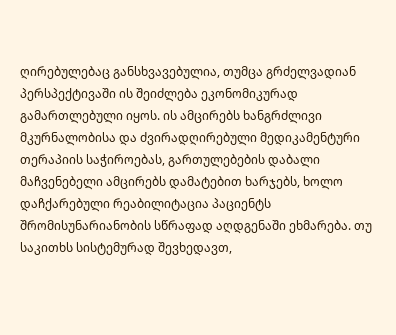ღირებულებაც განსხვავებულია, თუმცა გრძელვადიან პერსპექტივაში ის შეიძლება ეკონომიკურად გამართლებული იყოს. ის ამცირებს ხანგრძლივი მკურნალობისა და ძვირადღირებული მედიკამენტური თერაპიის საჭიროებას, გართულებების დაბალი მაჩვენებელი ამცირებს დამატებით ხარჯებს, ხოლო დაჩქარებული რეაბილიტაცია პაციენტს შრომისუნარიანობის სწრაფად აღდგენაში ეხმარება. თუ საკითხს სისტემურად შევხედავთ,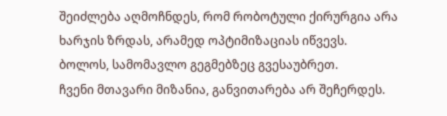შეიძლება აღმოჩნდეს, რომ რობოტული ქირურგია არა ხარჯის ზრდას, არამედ ოპტიმიზაციას იწვევს.
ბოლოს, სამომავლო გეგმებზეც გვესაუბრეთ.
ჩვენი მთავარი მიზანია, განვითარება არ შეჩერდეს.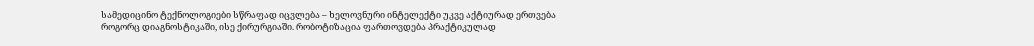სამედიცინო ტექნოლოგიები სწრაფად იცვლება – ხელოვნური ინტელექტი უკვე აქტიურად ერთვება როგორც დიაგნოსტიკაში, ისე ქირურგიაში. რობოტიზაცია ფართოვდება პრაქტიკულად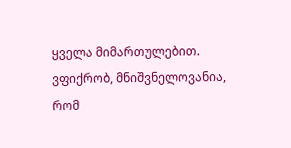ყველა მიმართულებით.
ვფიქრობ, მნიშვნელოვანია, რომ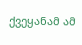ქვეყანამ ამ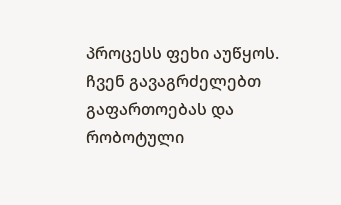პროცესს ფეხი აუწყოს. ჩვენ გავაგრძელებთ გაფართოებას და რობოტული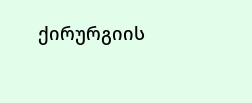ქირურგიის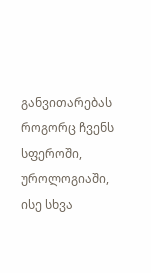განვითარებას როგორც ჩვენს სფეროში, უროლოგიაში, ისე სხვა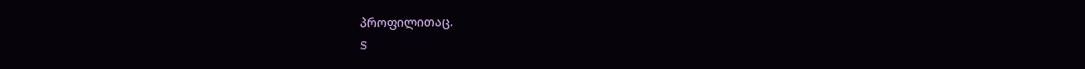პროფილითაც.
S